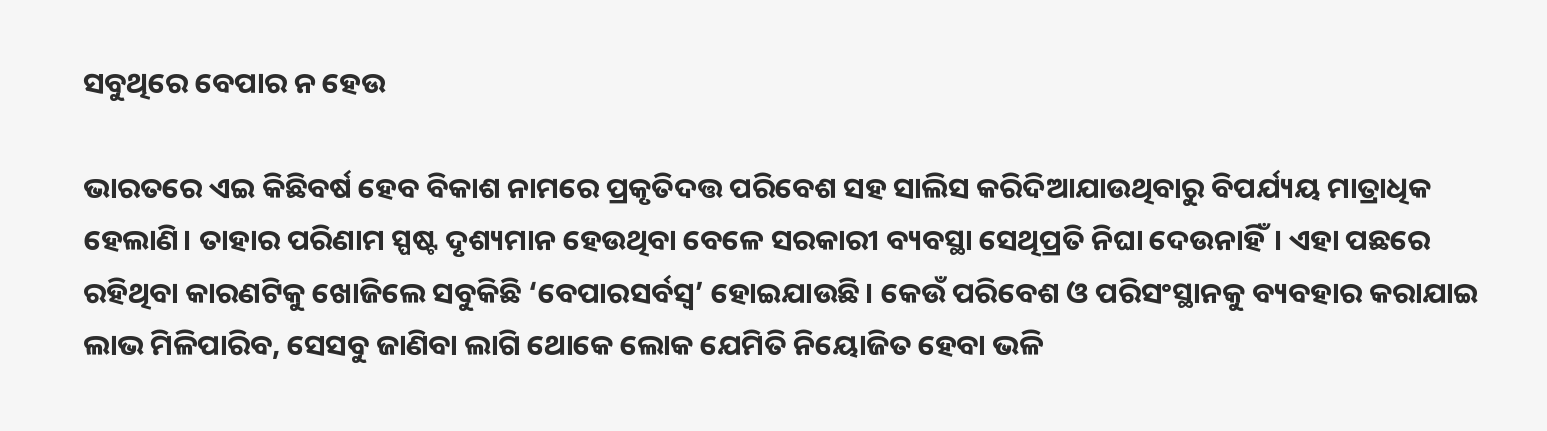ସବୁଥିରେ ବେପାର ନ ହେଉ

ଭାରତରେ ଏଇ କିଛିବର୍ଷ ହେବ ବିକାଶ ନାମରେ ପ୍ରକୃତିଦତ୍ତ ପରିବେଶ ସହ ସାଲିସ କରିଦିଆଯାଉଥିବାରୁ ବିପର୍ଯ୍ୟୟ ମାତ୍ରାଧିକ ହେଲାଣି। ତାହାର ପରିଣାମ ସ୍ପଷ୍ଟ ଦୃଶ୍ୟମାନ ହେଉଥିବା ବେଳେ ସରକାରୀ ବ୍ୟବସ୍ଥା ସେଥିପ୍ରତି ନିଘା ଦେଉନାହିଁ। ଏହା ପଛରେ ରହିଥିବା କାରଣଟିକୁ ଖୋଜିଲେ ସବୁକିଛି ‘ବେପାରସର୍ବସ୍ବ’ ହୋଇଯାଉଛି। କେଉଁ ପରିବେଶ ଓ ପରିସଂସ୍ଥାନକୁ ବ୍ୟବହାର କରାଯାଇ ଲାଭ ମିଳିପାରିବ, ସେସବୁ ଜାଣିବା ଲାଗି ଥୋକେ ଲୋକ ଯେମିତି ନିୟୋଜିତ ହେବା ଭଳି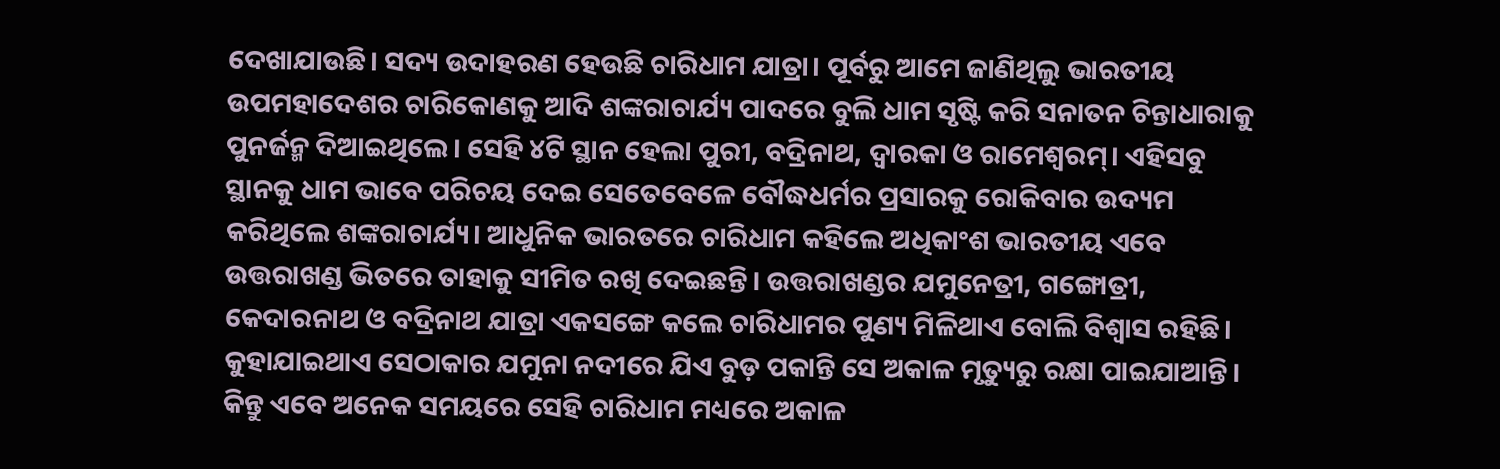ଦେଖାଯାଉଛି। ସଦ୍ୟ ଉଦାହରଣ ହେଉଛି ଚାରିଧାମ ଯାତ୍ରା। ପୂର୍ବରୁ ଆମେ ଜାଣିଥିଲୁ ଭାରତୀୟ ଉପମହାଦେଶର ଚାରିକୋଣକୁ ଆଦି ଶଙ୍କରାଚାର୍ଯ୍ୟ ପାଦରେ ବୁଲି ଧାମ ସୃଷ୍ଟି କରି ସନାତନ ଚିନ୍ତାଧାରାକୁ ପୁନର୍ଜନ୍ମ ଦିଆଇଥିଲେ। ସେହି ୪ଟି ସ୍ଥାନ ହେଲା ପୁରୀ, ବଦ୍ରିନାଥ, ଦ୍ୱାରକା ଓ ରାମେଶ୍ୱରମ୍‌। ଏହିସବୁ ସ୍ଥାନକୁ ଧାମ ଭାବେ ପରିଚୟ ଦେଇ ସେତେବେଳେ ବୌଦ୍ଧଧର୍ମର ପ୍ରସାରକୁ ରୋକିବାର ଉଦ୍ୟମ କରିଥିଲେ ଶଙ୍କରାଚାର୍ଯ୍ୟ। ଆଧୁନିକ ଭାରତରେ ଚାରିଧାମ କହିଲେ ଅଧିକାଂଶ ଭାରତୀୟ ଏବେ ଉତ୍ତରାଖଣ୍ଡ ଭିତରେ ତାହାକୁ ସୀମିତ ରଖି ଦେଇଛନ୍ତି। ଉତ୍ତରାଖଣ୍ଡର ଯମୁନେତ୍ରୀ, ଗଙ୍ଗୋତ୍ରୀ, କେଦାରନାଥ ଓ ବଦ୍ରିନାଥ ଯାତ୍ରା ଏକସଙ୍ଗେ କଲେ ଚାରିଧାମର ପୁଣ୍ୟ ମିଳିଥାଏ ବୋଲି ବିଶ୍ୱାସ ରହିଛି। କୁହାଯାଇଥାଏ ସେଠାକାର ଯମୁନା ନଦୀରେ ଯିଏ ବୁଡ଼ ପକାନ୍ତି ସେ ଅକାଳ ମୃତ୍ୟୁରୁ ରକ୍ଷା ପାଇଯାଆନ୍ତି। କିନ୍ତୁ ଏବେ ଅନେକ ସମୟରେ ସେହି ଚାରିଧାମ ମଧ୍ୟରେ ଅକାଳ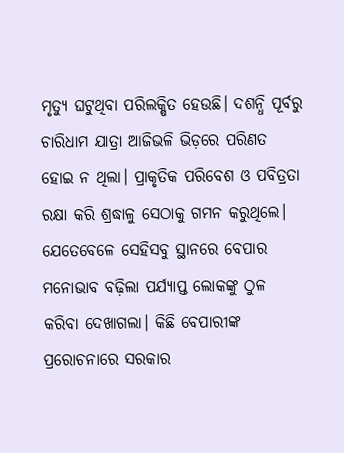ମୃତ୍ୟୁ ଘଟୁଥିବା ପରିଲକ୍ଷିତ ହେଉଛି। ଦଶନ୍ଧି ପୂର୍ବରୁ ଚାରିଧାମ ଯାତ୍ରା ଆଜିଭଳି ଭିଡ଼ରେ ପରିଣତ ହୋଇ ନ ଥିଲା। ପ୍ରାକୃତିକ ପରିବେଶ ଓ ପବିତ୍ରତା ରକ୍ଷା କରି ଶ୍ରଦ୍ଧାଳୁ ସେଠାକୁ ଗମନ କରୁଥିଲେ। ଯେତେବେଳେ ସେହିସବୁ ସ୍ଥାନରେ ବେପାର ମନୋଭାବ ବଢ଼ିଲା ପର୍ଯ୍ୟାପ୍ତ ଲୋକଙ୍କୁ ଠୁଳ କରିବା ଦେଖାଗଲା। କିଛି ବେପାରୀଙ୍କ ପ୍ରରୋଚନାରେ ସରକାର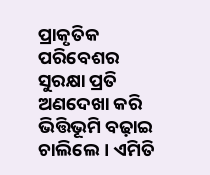ପ୍ରାକୃତିକ ପରିବେଶର ସୁରକ୍ଷା ପ୍ରତି ଅଣଦେଖା କରି ଭିତ୍ତିଭୂମି ବଢ଼ାଇ ଚାଲିଲେ। ଏମିତି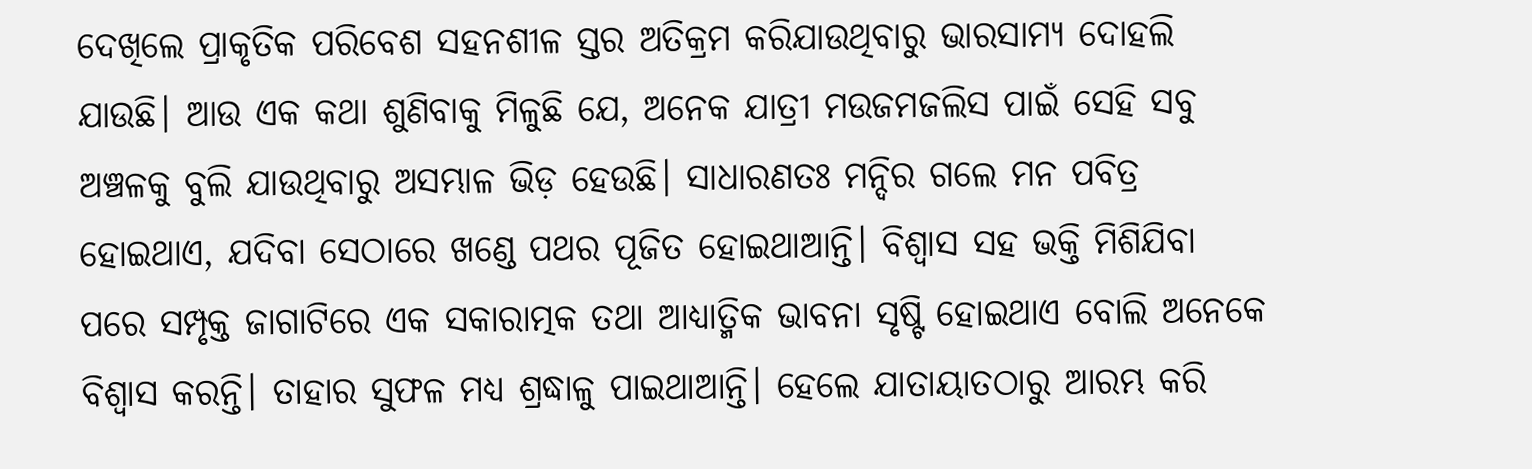ଦେଖିଲେ ପ୍ରାକୃତିକ ପରିବେଶ ସହନଶୀଳ ସ୍ତର ଅତିକ୍ରମ କରିଯାଉଥିବାରୁ ଭାରସାମ୍ୟ ଦୋହଲି ଯାଉଛି। ଆଉ ଏକ କଥା ଶୁଣିବାକୁ ମିଳୁଛି ଯେ, ଅନେକ ଯାତ୍ରୀ ମଉଜମଜଲିସ ପାଇଁ ସେହି ସବୁ ଅଞ୍ଚଳକୁ ବୁଲି ଯାଉଥିବାରୁ ଅସମ୍ଭାଳ ଭିଡ଼ ହେଉଛି। ସାଧାରଣତଃ ମନ୍ଦିର ଗଲେ ମନ ପବିତ୍ର ହୋଇଥାଏ, ଯଦିବା ସେଠାରେ ଖଣ୍ଡେ ପଥର ପୂଜିତ ହୋଇଥାଆନ୍ତି। ବିଶ୍ୱାସ ସହ ଭକ୍ତି ମିଶିଯିବା ପରେ ସମ୍ପୃକ୍ତ ଜାଗାଟିରେ ଏକ ସକାରାତ୍ମକ ତଥା ଆଧ୍ୟାତ୍ମିକ ଭାବନା ସୃଷ୍ଟି ହୋଇଥାଏ ବୋଲି ଅନେକେ ବିଶ୍ୱାସ କରନ୍ତି। ତାହାର ସୁଫଳ ମଧ୍ୟ ଶ୍ରଦ୍ଧାଳୁ ପାଇଥାଆନ୍ତି। ହେଲେ ଯାତାୟାତଠାରୁ ଆରମ୍ଭ କରି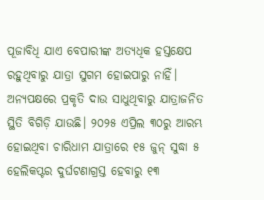ପୂଜାବିଧି ଯାଏ ବେପାରୀଙ୍କ ଅତ୍ୟଧିକ ହସ୍ତକ୍ଷେପ ରହୁଥିବାରୁ ଯାତ୍ରା ସୁଗମ ହୋଇପାରୁ ନାହିଁ। ଅନ୍ୟପକ୍ଷରେ ପ୍ରକୃତି ଦାଉ ସାଧୁଥିବାରୁ ଯାତ୍ରାଜନିତ ସ୍ଥିତି ବିଗିଡ଼ି ଯାଉଛି। ୨୦୨୫ ଏପ୍ରିଲ ୩୦ରୁ ଆରମ୍ଭ ହୋଇଥିବା ଚାରିଧାମ ଯାତ୍ରାରେ ୧୫ ଜୁନ୍‌ ସୁଦ୍ଧା ୫ ହେଲିକପ୍ଟର ଦୁର୍ଘଟଣାଗ୍ରସ୍ତ ହେବାରୁ ୧୩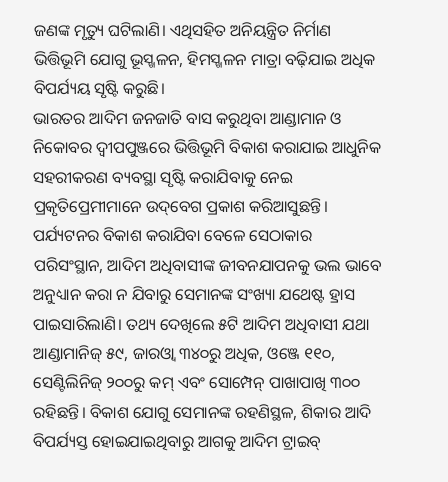ଜଣଙ୍କ ମୃତ୍ୟୁ ଘଟିଲାଣି। ଏଥିସହିତ ଅନିୟନ୍ତ୍ରିତ ନିର୍ମାଣ ଭିତ୍ତିଭୂମି ଯୋଗୁ ଭୂସ୍ଖଳନ, ହିମସ୍ଖଳନ ମାତ୍ରା ବଢ଼ିଯାଇ ଅଧିକ ବିପର୍ଯ୍ୟୟ ସୃଷ୍ଟି କରୁଛି।
ଭାରତର ଆଦିମ ଜନଜାତି ବାସ କରୁଥିବା ଆଣ୍ଡାମାନ ଓ ନିକୋବର ଦ୍ୱୀପପୁଞ୍ଜରେ ଭିତ୍ତିଭୂମି ବିକାଶ କରାଯାଇ ଆଧୁନିକ ସହରୀକରଣ ବ୍ୟବସ୍ଥା ସୃଷ୍ଟି କରାଯିବାକୁ ନେଇ ପ୍ରକୃତିପ୍ରେମୀମାନେ ଉଦ୍‌ବେଗ ପ୍ରକାଶ କରିଆସୁଛନ୍ତି। ପର୍ଯ୍ୟଟନର ବିକାଶ କରାଯିବା ବେଳେ ସେଠାକାର ପରିସଂସ୍ଥାନ, ଆଦିମ ଅଧିବାସୀଙ୍କ ଜୀବନଯାପନକୁ ଭଲ ଭାବେ ଅନୁଧ୍ୟାନ କରା ନ ଯିବାରୁ ସେମାନଙ୍କ ସଂଖ୍ୟା ଯଥେଷ୍ଟ ହ୍ରାସ ପାଇସାରିଲାଣି। ତଥ୍ୟ ଦେଖିଲେ ୫ଟି ଆଦିମ ଅଧିବାସୀ ଯଥା ଆଣ୍ଡାମାନିଜ୍‌ ୫୯, ଜାରଓ୍ବା ୩୪୦ରୁ ଅଧିକ, ଓଞ୍ଜେ ୧୧୦, ସେଣ୍ଟିଲିନିଜ୍‌ ୨୦୦ରୁ କମ୍‌ ଏବଂ ସୋମ୍ପେନ୍‌ ପାଖାପାଖି ୩୦୦ ରହିଛନ୍ତି। ବିକାଶ ଯୋଗୁ ସେମାନଙ୍କ ରହଣିସ୍ଥଳ, ଶିକାର ଆଦି ବିପର୍ଯ୍ୟସ୍ତ ହୋଇଯାଇଥିବାରୁ ଆଗକୁ ଆଦିମ ଟ୍ରାଇବ୍‌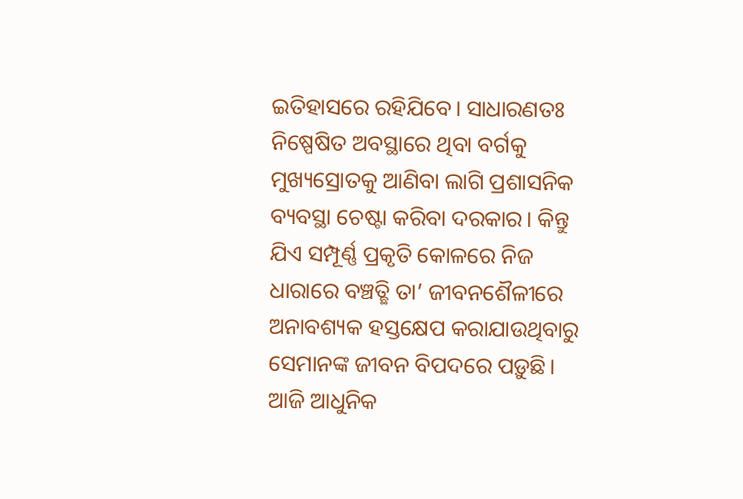ଇତିହାସରେ ରହିଯିବେ। ସାଧାରଣତଃ ନିଷ୍ପେଷିତ ଅବସ୍ଥାରେ ଥିବା ବର୍ଗକୁ ମୁଖ୍ୟସ୍ରୋତକୁ ଆଣିବା ଲାଗି ପ୍ରଶାସନିକ ବ୍ୟବସ୍ଥା ଚେଷ୍ଟା କରିବା ଦରକାର। କିନ୍ତୁ ଯିଏ ସମ୍ପୂର୍ଣ୍ଣ ପ୍ରକୃତି କୋଳରେ ନିଜ ଧାରାରେ ବଞ୍ଚତ୍ଛି ତା’ ଜୀବନଶୈଳୀରେ ଅନାବଶ୍ୟକ ହସ୍ତକ୍ଷେପ କରାଯାଉଥିବାରୁ ସେମାନଙ୍କ ଜୀବନ ବିପଦରେ ପଡ଼ୁଛି।
ଆଜି ଆଧୁନିକ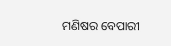ମଣିଷର ବେପାରୀ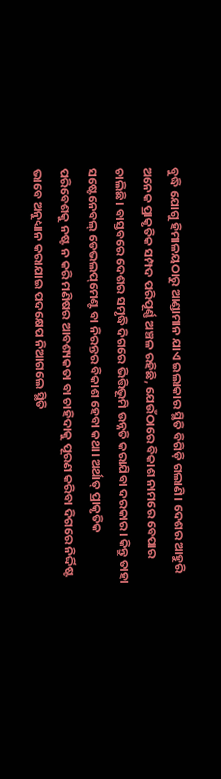ବୁଦ୍ଧି ଯୋଗୁ ହିମାଳୟଠାରୁ ଆଣ୍ଡାମାନ ଯାଏ ଇଲାକାର ସ୍ଥିତି ବିଗିଡ଼ି ଗଲାଣି। ଦେଶର ଆହୁରି ଅନେକ ପ୍ରାକୃତିକ ସମ୍ପଦ ପରିପୂର୍ଣ୍ଣ ଅଞ୍ଚଳ ରହିଛି, ଯେଉଁଠାରେ ବିକାଶ ନାମରେ ବେପାର ଚାଲିଛି। ବାସ୍ତବରେ ଦେଶର ସମୃଦ୍ଧି ଦିଗରେ ଭିତ୍ତିଭୂମି ଉନ୍ନତି କରାଯିବା ଦରକାର। କିନ୍ତୁ ତାହା ସଷ୍ଟେନେବଲ୍‌ ଡେଭଲପ୍‌ମେଣ୍ଟ ବା ନିରନ୍ତର ବିକାଶ ହେବା କଥା। ଅର୍ଥାତ୍‌ ପ୍ରାକୃତିକ ପରିବେଶକୁ ନଷ୍ଟ ନ କରି ମଣିଷର ଆବଶ୍ୟକତା ବା ଚାହିଦାକୁ ପୂରଣ କରିବା ଦିଗରେ ନିର୍ଦ୍ଦିଷ୍ଟ ଭାବେ ଅନୁଧ୍ୟାନ କରାଯାଇ ପଦକ୍ଷେପ ନିଆଗଲେ ସ୍ଥିତି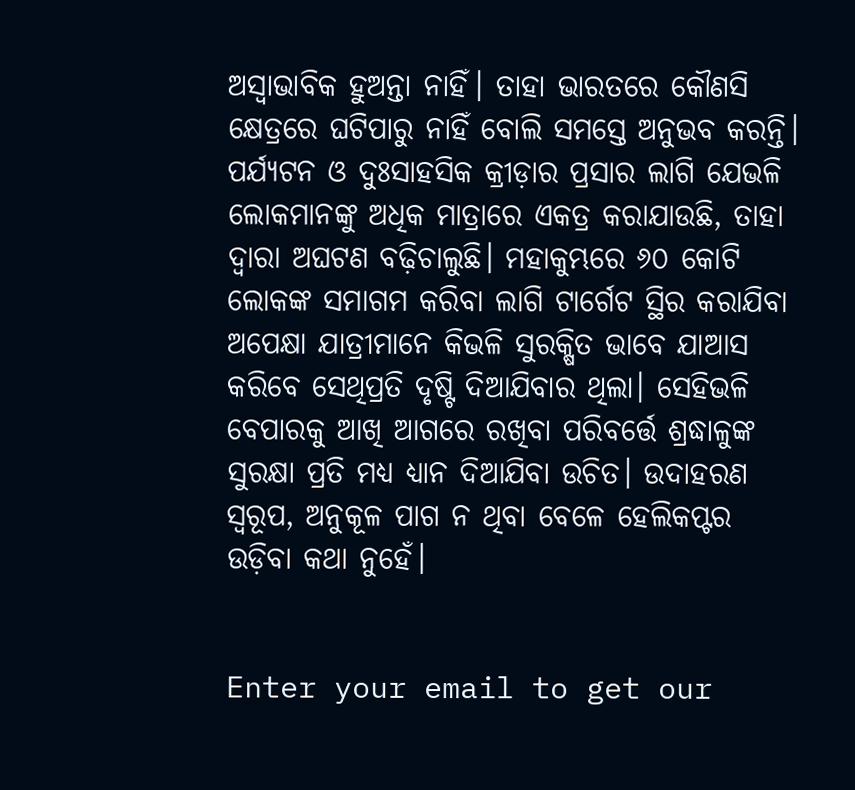ଅସ୍ବାଭାବିକ ହୁଅନ୍ତା ନାହିଁ। ତାହା ଭାରତରେ କୌଣସି କ୍ଷେତ୍ରରେ ଘଟିପାରୁ ନାହିଁ ବୋଲି ସମସ୍ତେ ଅନୁଭବ କରନ୍ତି। ପର୍ଯ୍ୟଟନ ଓ ଦୁଃସାହସିକ କ୍ରୀଡ଼ାର ପ୍ରସାର ଲାଗି ଯେଭଳି ଲୋକମାନଙ୍କୁ ଅଧିକ ମାତ୍ରାରେ ଏକତ୍ର କରାଯାଉଛି, ତାହା ଦ୍ୱାରା ଅଘଟଣ ବଢ଼ିଚାଲୁଛି। ମହାକୁମ୍ଭରେ ୬୦ କୋଟି ଲୋକଙ୍କ ସମାଗମ କରିବା ଲାଗି ଟାର୍ଗେଟ ସ୍ଥିର କରାଯିବା ଅପେକ୍ଷା ଯାତ୍ରୀମାନେ କିଭଳି ସୁରକ୍ଷିତ ଭାବେ ଯାଆସ କରିବେ ସେଥିପ୍ରତି ଦୃଷ୍ଟି ଦିଆଯିବାର ଥିଲା। ସେହିଭଳି ବେପାରକୁ ଆଖି ଆଗରେ ରଖିବା ପରିବର୍ତ୍ତେ ଶ୍ରଦ୍ଧାଳୁଙ୍କ ସୁରକ୍ଷା ପ୍ରତି ମଧ୍ୟ ଧ୍ୟାନ ଦିଆଯିବା ଉଚିତ। ଉଦାହରଣ ସ୍ବରୂପ, ଅନୁକୂଳ ପାଗ ନ ଥିବା ବେଳେ ହେଲିକପ୍ଟର ଉଡ଼ିବା କଥା ନୁହେଁ।


Enter your email to get our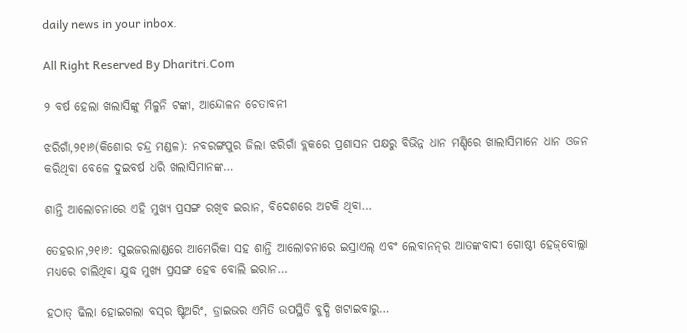daily news in your inbox.

All Right Reserved By Dharitri.Com

୨ ବର୍ଷ ହେଲା ଖଲାସିଙ୍କୁ ମିଳୁନି ଟଙ୍କା, ଆନ୍ଦୋଳନ ଚେତାବନୀ

ଝରିଗାଁ,୨୧ା୬(କିଶୋର ଚନ୍ଦ୍ର ମଣ୍ଡଳ): ନବରଙ୍ଗପୁର ଜିଲା ଝରିଗାଁ ବ୍ଲକରେ ପ୍ରଶାସନ ପକ୍ଷରୁ ବିଭିନ୍ନ ଧାନ ମଣ୍ଡିରେ ଖାଲାସିମାନେ ଧାନ ଓଜନ କରିଥିବା ବେଳେ ଦୁଇବର୍ଷ ଧରି ଖଲାସିମାନଙ୍କ…

ଶାନ୍ତି ଆଲୋଚନାରେ ଏହି ମୁଖ୍ୟ ପ୍ରସଙ୍ଗ ରଖିବ ଇରାନ, ବିଦେଶରେ ଅଟକି ଥିବା…

ତେହରାନ,୨୧ା୬: ସୁଇଜରଲାଣ୍ଡରେ ଆମେରିକା ସହ ଶାନ୍ତି ଆଲୋଚନାରେ ଇସ୍ରାଏଲ୍‌ ଏବଂ ଲେବାନନ୍‌ର ଆତଙ୍କବାଦୀ ଗୋଷ୍ଠୀ ହେଜ୍‌ବୋଲ୍ଲା ମଧ୍ୟରେ ଚାଲିଥିବା ଯୁଦ୍ଧ ମୁଖ୍ୟ ପ୍ରସଙ୍ଗ ହେବ ବୋଲି ଇରାନ…

ହଠାତ୍‌ ଢିଲା ହୋଇଗଲା ବସ୍‌ର ଷ୍ଟିଅରିଂ, ଡ୍ରାଇଭର ଏମିତି ଉପସ୍ଥିତି ବୁଦ୍ଧି ଖଟାଇବାରୁ…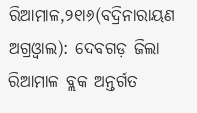ରିଆମାଳ,୨୧ା୬(ବଦ୍ରିନାରାୟଣ ଅଗ୍ରଓ୍ବାଲ): ଦେବଗଡ଼ ଜିଲା ରିଆମାଳ ବ୍ଲକ ଅନ୍ତର୍ଗତ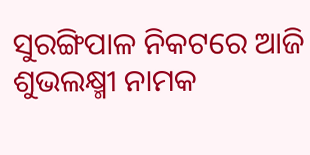ସୁରଙ୍ଗିପାଳ ନିକଟରେ ଆଜି ଶୁଭଲକ୍ଷ୍ମୀ ନାମକ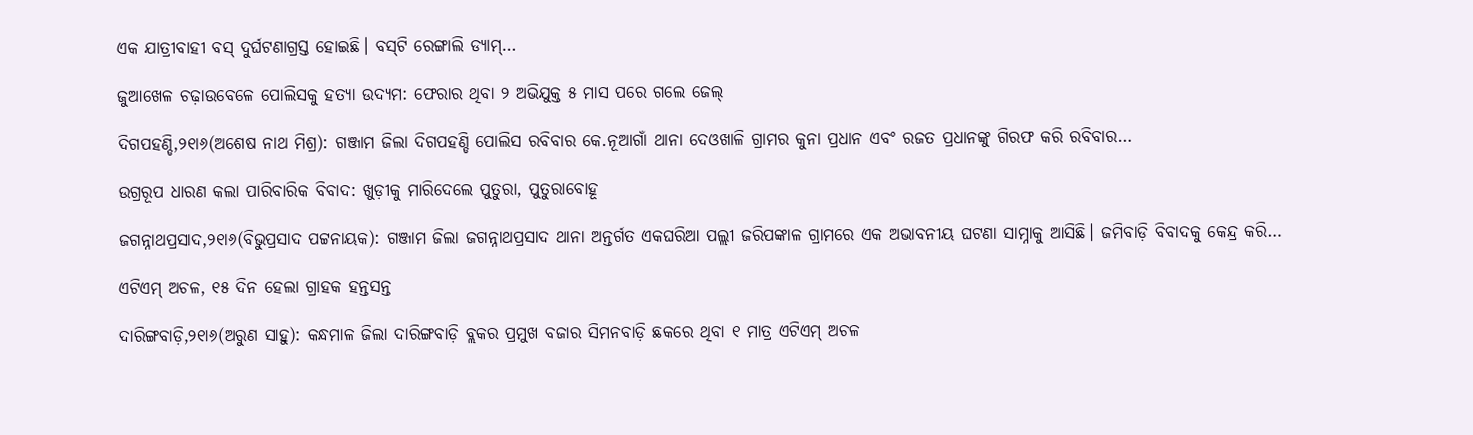ଏକ ଯାତ୍ରୀବାହୀ ବସ୍‌ ଦୁର୍ଘଟଣାଗ୍ରସ୍ତ ହୋଇଛି। ବସ୍‌ଟି ରେଙ୍ଗାଲି ଡ୍ୟାମ୍‌…

ଜୁଆଖେଳ ଚଢ଼ାଉବେଳେ ପୋଲିସକୁ ହତ୍ୟା ଉଦ୍ୟମ: ଫେରାର ଥିବା ୨ ଅଭିଯୁକ୍ତ ୫ ମାସ ପରେ ଗଲେ ଜେଲ୍‌

ଦିଗପହଣ୍ଡି,୨୧ା୬(ଅଶେଷ ନାଥ ମିଶ୍ର): ଗଞ୍ଜାମ ଜିଲା ଦିଗପହଣ୍ଡି ପୋଲିସ ରବିବାର କେ.ନୂଆଗାଁ ଥାନା ଦେଓଖାଳି ଗ୍ରାମର କୁନା ପ୍ରଧାନ ଏବଂ ରଜତ ପ୍ରଧାନଙ୍କୁ ଗିରଫ କରି ରବିବାର…

ଉଗ୍ରରୂପ ଧାରଣ କଲା ପାରିବାରିକ ବିବାଦ: ଖୁଡ଼ୀକୁ ମାରିଦେଲେ ପୁତୁରା, ପୁତୁରାବୋହୂ

ଜଗନ୍ନାଥପ୍ରସାଦ,୨୧ା୬(ବିଭୁପ୍ରସାଦ ପଟ୍ଟନାୟକ): ଗଞ୍ଜାମ ଜିଲା ଜଗନ୍ନାଥପ୍ରସାଦ ଥାନା ଅନ୍ତର୍ଗତ ଏକଘରିଆ ପଲ୍ଲୀ ଜରିପଙ୍କାଳ ଗ୍ରାମରେ ଏକ ଅଭାବନୀୟ ଘଟଣା ସାମ୍ନାକୁ ଆସିଛି। ଜମିବାଡ଼ି ବିବାଦକୁ କେନ୍ଦ୍ର କରି…

ଏଟିଏମ୍‌ ଅଚଳ, ୧୫ ଦିନ ହେଲା ଗ୍ରାହକ ହନ୍ତସନ୍ତ

ଦାରିଙ୍ଗବାଡ଼ି,୨୧ା୬(ଅରୁଣ ସାହୁ): କନ୍ଧମାଳ ଜିଲା ଦାରିଙ୍ଗବାଡ଼ି ବ୍ଲକର ପ୍ରମୁଖ ବଜାର ସିମନବାଡ଼ି ଛକରେ ଥିବା ୧ ମାତ୍ର ଏଟିଏମ୍‌ ଅଚଳ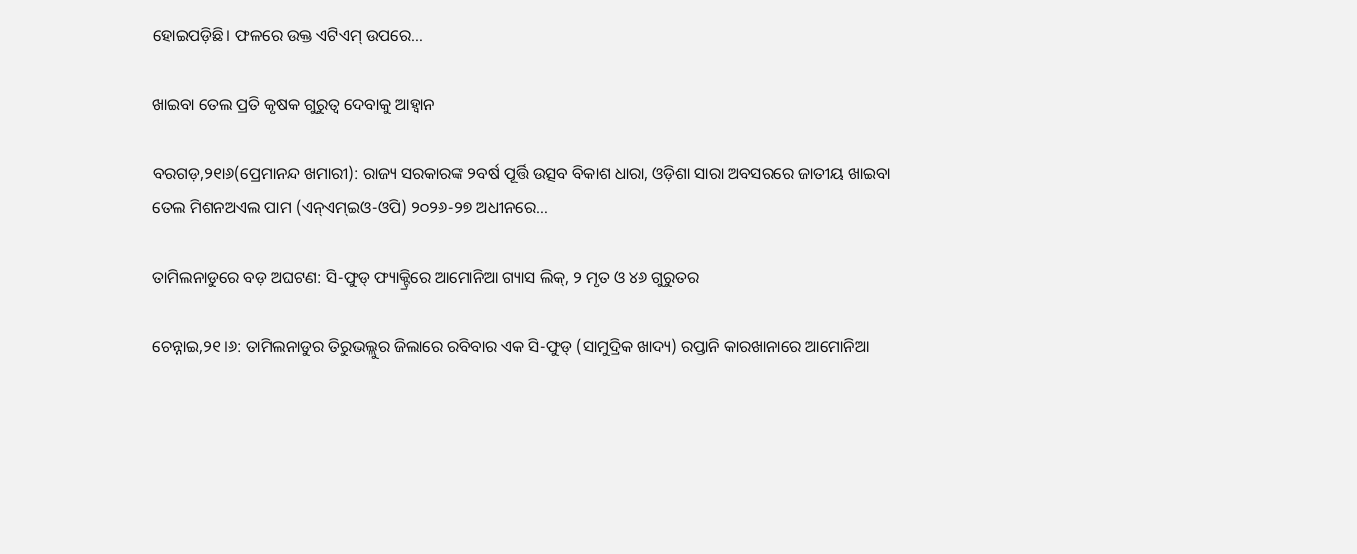ହୋଇପଡ଼ିଛି। ଫଳରେ ଉକ୍ତ ଏଟିଏମ୍‌ ଉପରେ…

ଖାଇବା ତେଲ ପ୍ରତି କୃଷକ ଗୁରୁତ୍ୱ ଦେବାକୁ ଆହ୍ବାନ

ବରଗଡ଼,୨୧ା୬(ପ୍ରେମାନନ୍ଦ ଖମାରୀ): ରାଜ୍ୟ ସରକାରଙ୍କ ୨ବର୍ଷ ପୂର୍ତ୍ତି ଉତ୍ସବ ବିକାଶ ଧାରା, ଓଡ଼ିଶା ସାରା ଅବସରରେ ଜାତୀୟ ଖାଇବା ତେଲ ମିଶନଅଏଲ ପାମ (ଏନ୍‌ଏମ୍‌ଇଓ-ଓପି) ୨୦୨୬-୨୭ ଅଧୀନରେ…

ତାମିଲନାଡୁରେ ବଡ଼ ଅଘଟଣ: ସି-ଫୁଡ୍ ଫ୍ୟାକ୍ଟ୍ରିରେ ଆମୋନିଆ ଗ୍ୟାସ ଲିକ୍, ୨ ମୃତ ଓ ୪୬ ଗୁରୁତର

ଚେନ୍ନାଇ,୨୧।୬: ତାମିଲନାଡୁର ତିରୁଭଲ୍ଲୁର ଜିଲାରେ ରବିବାର ଏକ ସି-ଫୁଡ୍ (ସାମୁଦ୍ରିକ ଖାଦ୍ୟ) ରପ୍ତାନି କାରଖାନାରେ ଆମୋନିଆ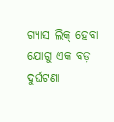ଗ୍ୟାସ ଲିକ୍ ହେବା ଯୋଗୁ ଏକ ବଡ଼ ଦୁର୍ଘଟଣା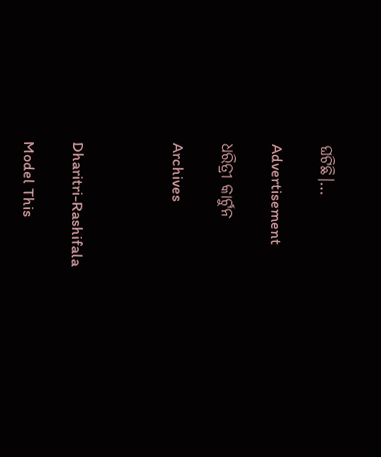ଘଟିଛି।…

Advertisement

ଧରିତ୍ରୀ କାର୍ଟୁନ

Archives



Dharitri-Rashifala

Model This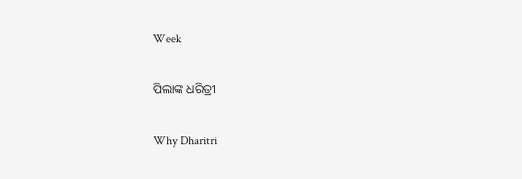Week

ପିଲାଙ୍କ ଧରିତ୍ରୀ

Why Dharitri